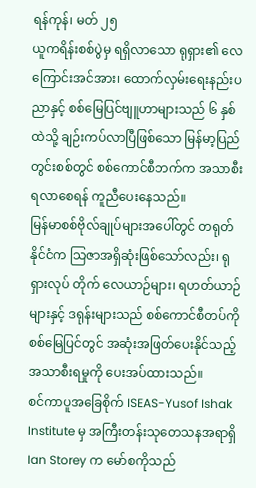ရန်ကုန်၊ မတ် ၂၅
ယူကရိန်းစစ်ပွဲမှ ရရှိလာသော ရုရှား၏ လေကြောင်းအင်အား၊ ထောက်လှမ်းရေးနည်းပညာနှင့် စစ်မြေပြင်ဗျူဟာများသည် ၆ နှစ်ထဲသို့ ချဉ်းကပ်လာပြီဖြစ်သော မြန်မာ့ပြည်တွင်းစစ်တွင် စစ်ကောင်စီဘက်က အသာစီးရလာစေရန် ကူညီပေးနေသည်။
မြန်မာစစ်ဗိုလ်ချုပ်များအပေါ်တွင် တရုတ်နိုင်ငံက သြဇာအရှိဆုံးဖြစ်သော်လည်း၊ ရုရှားလုပ် တိုက် လေယာဉ်များ၊ ရဟတ်ယာဉ်များနှင့် ဒရုန်းများသည် စစ်ကောင်စီတပ်ကို စစ်မြေပြင်တွင် အဆုံးအဖြတ်ပေးနိုင်သည့် အသာစီးရမှုကို ပေးအပ်ထားသည်။
စင်ကာပူအခြေစိုက် ISEAS-Yusof Ishak Institute မှ အကြီးတန်းသုတေသနအရာရှိ Ian Storey က မော်စကိုသည်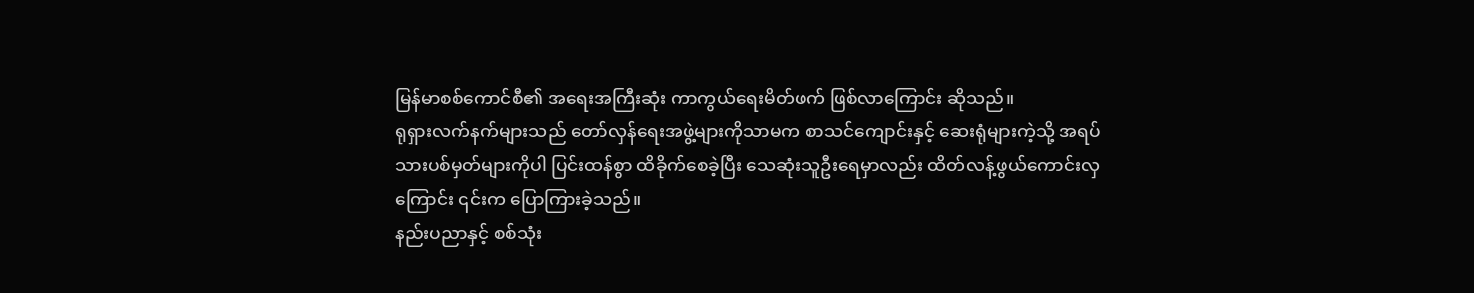မြန်မာစစ်ကောင်စီ၏ အရေးအကြီးဆုံး ကာကွယ်ရေးမိတ်ဖက် ဖြစ်လာကြောင်း ဆိုသည်။
ရုရှားလက်နက်များသည် တော်လှန်ရေးအဖွဲ့များကိုသာမက စာသင်ကျောင်းနှင့် ဆေးရုံများကဲ့သို့ အရပ်သားပစ်မှတ်များကိုပါ ပြင်းထန်စွာ ထိခိုက်စေခဲ့ပြီး သေဆုံးသူဦးရေမှာလည်း ထိတ်လန့်ဖွယ်ကောင်းလှကြောင်း ၎င်းက ပြောကြားခဲ့သည်။
နည်းပညာနှင့် စစ်သုံး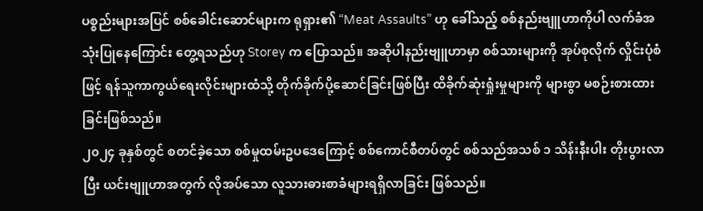ပစ္စည်းများအပြင် စစ်ခေါင်းဆောင်များက ရုရှား၏ “Meat Assaults” ဟု ခေါ်သည့် စစ်နည်းဗျူဟာကိုပါ လက်ခံအသုံးပြုနေကြောင်း တွေ့ရသည်ဟု Storey က ပြောသည်။ အဆိုပါနည်းဗျူဟာမှာ စစ်သားများကို အုပ်စုလိုက် လှိုင်းပုံစံဖြင့် ရန်သူကာကွယ်ရေးလိုင်းများထံသို့ တိုက်ခိုက်ပို့ဆောင်ခြင်းဖြစ်ပြီး ထိခိုက်ဆုံးရှုံးမှုများကို များစွာ မစဉ်းစားထားခြင်းဖြစ်သည်။
၂၀၂၄ ခုနှစ်တွင် စတင်ခဲ့သော စစ်မှုထမ်းဥပဒေကြောင့် စစ်ကောင်စီတပ်တွင် စစ်သည်အသစ် ၁ သိန်းနီးပါး တိုးပွားလာပြီး ယင်းဗျူဟာအတွက် လိုအပ်သော လူသားဓားစာခံများရရှိလာခြင်း ဖြစ်သည်။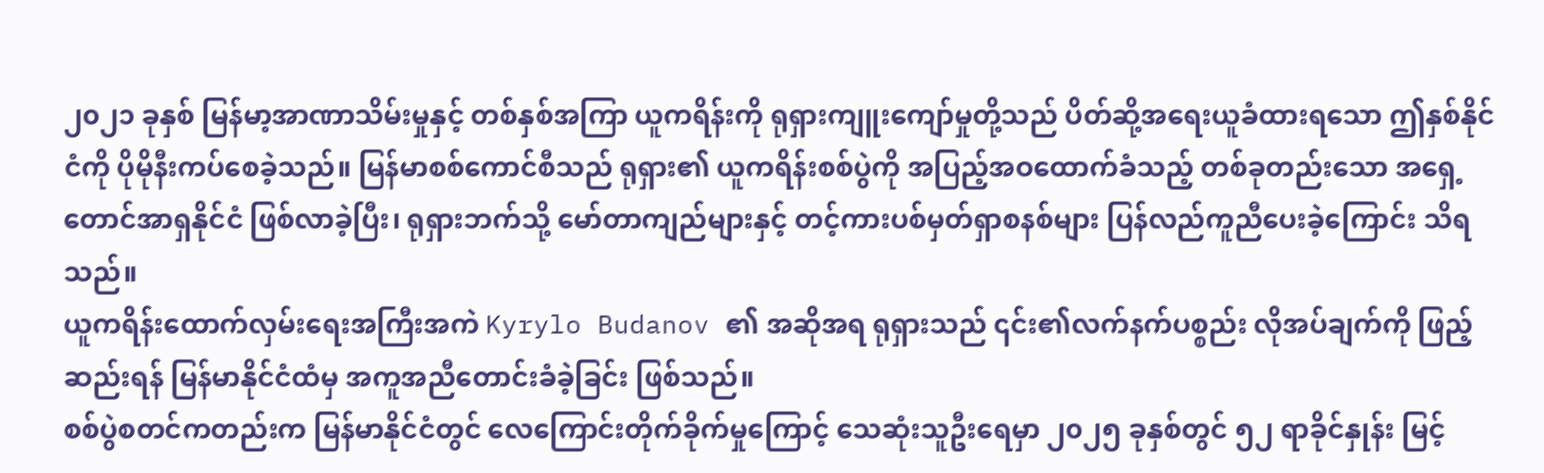၂၀၂၁ ခုနှစ် မြန်မာ့အာဏာသိမ်းမှုနှင့် တစ်နှစ်အကြာ ယူကရိန်းကို ရုရှားကျူးကျော်မှုတို့သည် ပိတ်ဆို့အရေးယူခံထားရသော ဤနှစ်နိုင်ငံကို ပိုမိုနီးကပ်စေခဲ့သည်။ မြန်မာစစ်ကောင်စီသည် ရုရှား၏ ယူကရိန်းစစ်ပွဲကို အပြည့်အဝထောက်ခံသည့် တစ်ခုတည်းသော အရှေ့တောင်အာရှနိုင်ငံ ဖြစ်လာခဲ့ပြီး၊ ရုရှားဘက်သို့ မော်တာကျည်များနှင့် တင့်ကားပစ်မှတ်ရှာစနစ်များ ပြန်လည်ကူညီပေးခဲ့ကြောင်း သိရသည်။
ယူကရိန်းထောက်လှမ်းရေးအကြီးအကဲ Kyrylo Budanov ၏ အဆိုအရ ရုရှားသည် ၎င်း၏လက်နက်ပစ္စည်း လိုအပ်ချက်ကို ဖြည့်ဆည်းရန် မြန်မာနိုင်ငံထံမှ အကူအညီတောင်းခံခဲ့ခြင်း ဖြစ်သည်။
စစ်ပွဲစတင်ကတည်းက မြန်မာနိုင်ငံတွင် လေကြောင်းတိုက်ခိုက်မှုကြောင့် သေဆုံးသူဦးရေမှာ ၂၀၂၅ ခုနှစ်တွင် ၅၂ ရာခိုင်နှုန်း မြင့်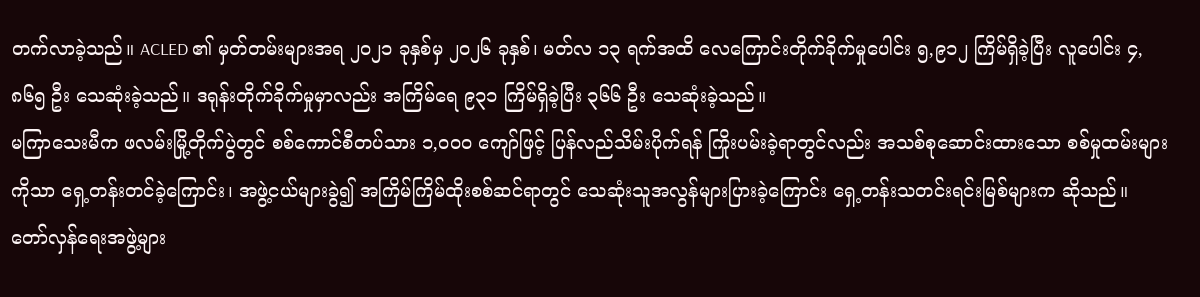တက်လာခဲ့သည်။ ACLED ၏ မှတ်တမ်းများအရ ၂၀၂၁ ခုနှစ်မှ ၂၀၂၆ ခုနှစ်၊ မတ်လ ၁၃ ရက်အထိ လေကြောင်းတိုက်ခိုက်မှုပေါင်း ၅,၉၁၂ ကြိမ်ရှိခဲ့ပြီး လူပေါင်း ၄,၈၆၅ ဦး သေဆုံးခဲ့သည်။ ဒရုန်းတိုက်ခိုက်မှုမှာလည်း အကြိမ်ရေ ၉၃၁ ကြိမ်ရှိခဲ့ပြီး ၃၆၆ ဦး သေဆုံးခဲ့သည်။
မကြာသေးမီက ဖလမ်းမြို့တိုက်ပွဲတွင် စစ်ကောင်စီတပ်သား ၁,၀၀၀ ကျော်ဖြင့် ပြန်လည်သိမ်းပိုက်ရန် ကြိုးပမ်းခဲ့ရာတွင်လည်း အသစ်စုဆောင်းထားသော စစ်မှုထမ်းများကိုသာ ရှေ့တန်းတင်ခဲ့ကြောင်း၊ အဖွဲ့ငယ်များခွဲ၍ အကြိမ်ကြိမ်ထိုးစစ်ဆင်ရာတွင် သေဆုံးသူအလွန်များပြားခဲ့ကြောင်း ရှေ့တန်းသတင်းရင်းမြစ်များက ဆိုသည်။
တော်လှန်ရေးအဖွဲ့များ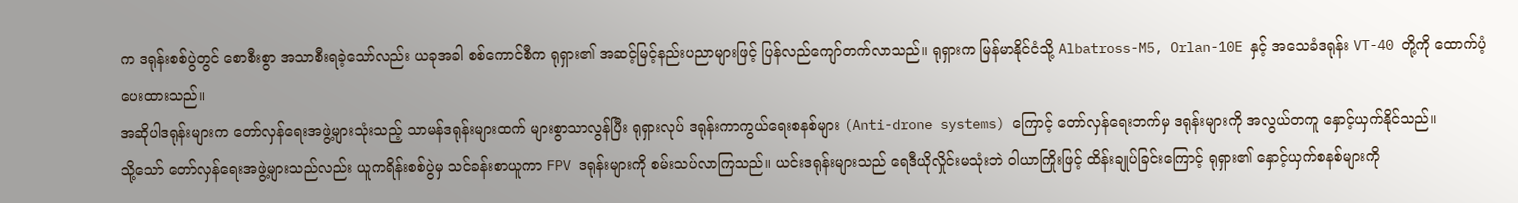က ဒရုန်းစစ်ပွဲတွင် စောစီးစွာ အသာစီးရခဲ့သော်လည်း ယခုအခါ စစ်ကောင်စီက ရုရှား၏ အဆင့်မြင့်နည်းပညာများဖြင့် ပြန်လည်ကျော်တက်လာသည်။ ရုရှားက မြန်မာနိုင်ငံသို့ Albatross-M5, Orlan-10E နှင့် အသေခံဒရုန်း VT-40 တို့ကို ထောက်ပံ့ပေးထားသည်။
အဆိုပါဒရုန်းများက တော်လှန်ရေးအဖွဲ့များသုံးသည့် သာမန်ဒရုန်းများထက် များစွာသာလွန်ပြီး ရုရှားလုပ် ဒရုန်းကာကွယ်ရေးစနစ်များ (Anti-drone systems) ကြောင့် တော်လှန်ရေးဘက်မှ ဒရုန်းများကို အလွယ်တကူ နှောင့်ယှက်နိုင်သည်။
သို့သော် တော်လှန်ရေးအဖွဲ့များသည်လည်း ယူကရိန်းစစ်ပွဲမှ သင်ခန်းစာယူကာ FPV ဒရုန်းများကို စမ်းသပ်လာကြသည်။ ယင်းဒရုန်းများသည် ရေဒီယိုလှိုင်းမသုံးဘဲ ဝါယာကြိုးဖြင့် ထိန်းချုပ်ခြင်းကြောင့် ရုရှား၏ နှောင့်ယှက်စနစ်များကို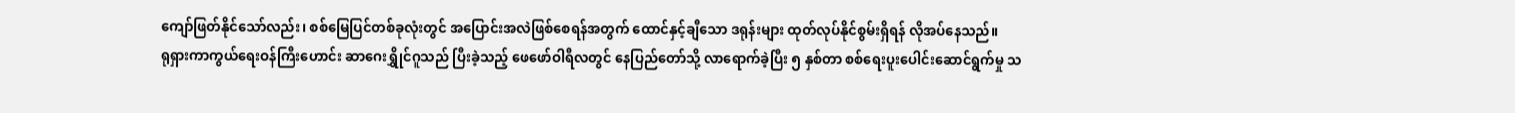ကျော်ဖြတ်နိုင်သော်လည်း၊ စစ်မြေပြင်တစ်ခုလုံးတွင် အပြောင်းအလဲဖြစ်စေရန်အတွက် ထောင်နှင့်ချီသော ဒရုန်းများ ထုတ်လုပ်နိုင်စွမ်းရှိရန် လိုအပ်နေသည်။
ရုရှားကာကွယ်ရေးဝန်ကြီးဟောင်း ဆာဂေးရွှိုင်ဂူသည် ပြီးခဲ့သည့် ဖေဖော်ဝါရီလတွင် နေပြည်တော်သို့ လာရောက်ခဲ့ပြီး ၅ နှစ်တာ စစ်ရေးပူးပေါင်းဆောင်ရွက်မှု သ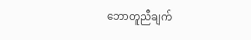ဘောတူညီချက်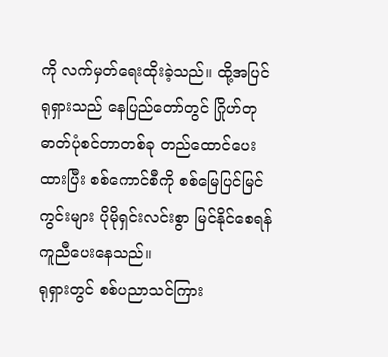ကို လက်မှတ်ရေးထိုးခဲ့သည်။ ထို့အပြင် ရုရှားသည် နေပြည်တော်တွင် ဂြိုဟ်တုဓာတ်ပုံစင်တာတစ်ခု တည်ထောင်ပေးထားပြီး စစ်ကောင်စီကို စစ်မြေပြင်မြင်ကွင်းများ ပိုမိုရှင်းလင်းစွာ မြင်နိုင်စေရန် ကူညီပေးနေသည်။
ရုရှားတွင် စစ်ပညာသင်ကြား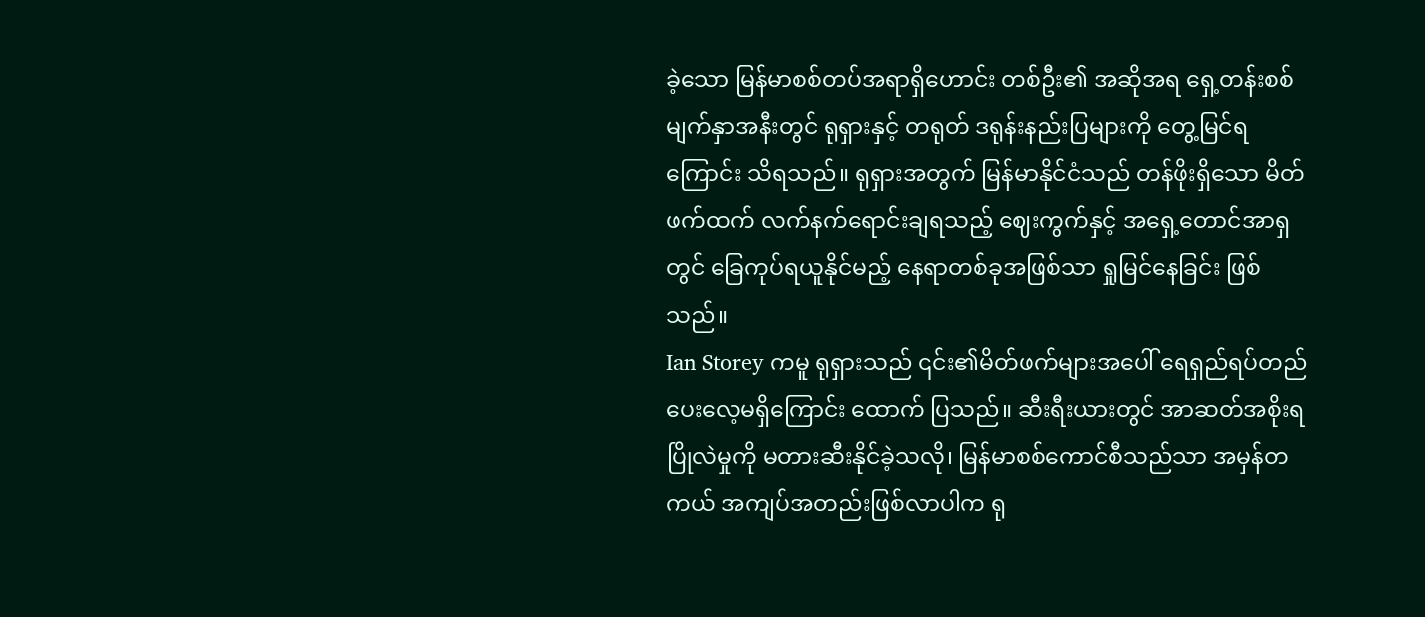ခဲ့သော မြန်မာစစ်တပ်အရာရှိဟောင်း တစ်ဦး၏ အဆိုအရ ရှေ့တန်းစစ်မျက်နှာအနီးတွင် ရုရှားနှင့် တရုတ် ဒရုန်းနည်းပြများကို တွေ့မြင်ရကြောင်း သိရသည်။ ရုရှားအတွက် မြန်မာနိုင်ငံသည် တန်ဖိုးရှိသော မိတ်ဖက်ထက် လက်နက်ရောင်းချရသည့် ဈေးကွက်နှင့် အရှေ့တောင်အာရှတွင် ခြေကုပ်ရယူနိုင်မည့် နေရာတစ်ခုအဖြစ်သာ ရှုမြင်နေခြင်း ဖြစ်သည်။
Ian Storey ကမူ ရုရှားသည် ၎င်း၏မိတ်ဖက်များအပေါ် ရေရှည်ရပ်တည်ပေးလေ့မရှိကြောင်း ထောက် ပြသည်။ ဆီးရီးယားတွင် အာဆတ်အစိုးရ ပြိုလဲမှုကို မတားဆီးနိုင်ခဲ့သလို၊ မြန်မာစစ်ကောင်စီသည်သာ အမှန်တကယ် အကျပ်အတည်းဖြစ်လာပါက ရု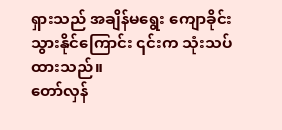ရှားသည် အချိန်မရွေး ကျောခိုင်းသွားနိုင်ကြောင်း ၎င်းက သုံးသပ်ထားသည်။
တော်လှန်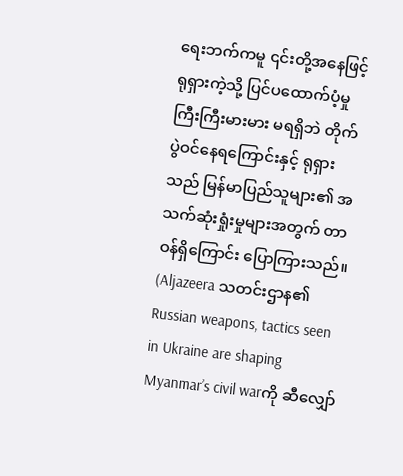ရေးဘက်ကမူ ၎င်းတို့အနေဖြင့် ရုရှားကဲ့သို့ ပြင်ပထောက်ပံ့မှုကြီးကြီးမားမား မရရှိဘဲ တိုက်ပွဲဝင်နေရကြောင်းနှင့် ရုရှားသည် မြန်မာပြည်သူများ၏ အသက်ဆုံးရှုံးမှုများအတွက် တာဝန်ရှိကြောင်း ပြောကြားသည်။
(Aljazeera သတင်းဌာန၏ Russian weapons, tactics seen in Ukraine are shaping Myanmar’s civil warကို ဆီလျှော်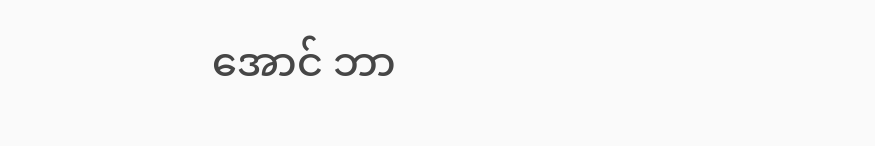အောင် ဘာ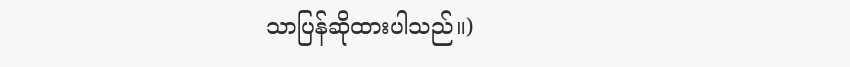သာပြန်ဆိုထားပါသည်။)